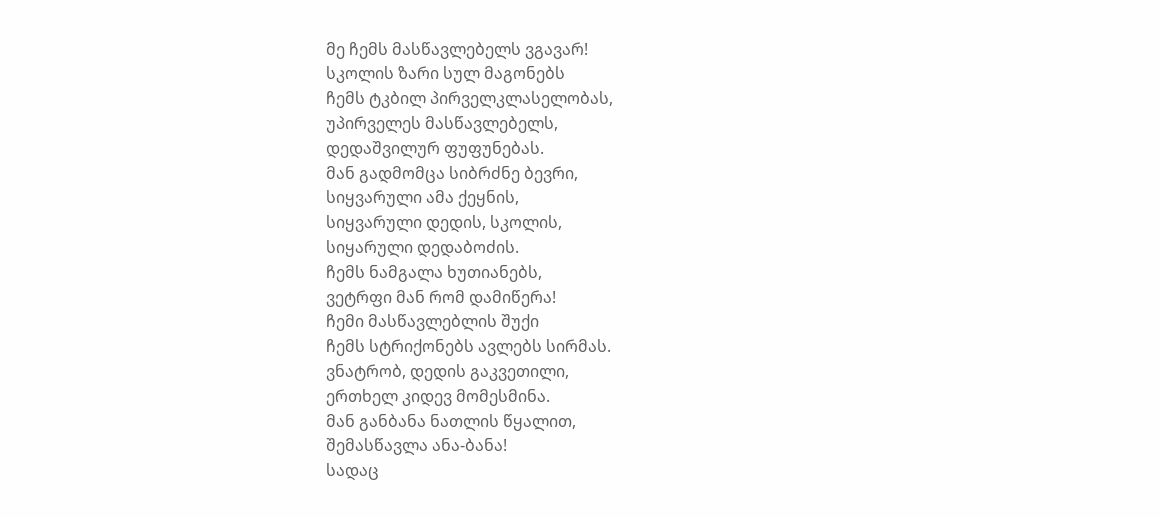მე ჩემს მასწავლებელს ვგავარ!
სკოლის ზარი სულ მაგონებს
ჩემს ტკბილ პირველკლასელობას,
უპირველეს მასწავლებელს,
დედაშვილურ ფუფუნებას.
მან გადმომცა სიბრძნე ბევრი,
სიყვარული ამა ქეყნის,
სიყვარული დედის, სკოლის,
სიყარული დედაბოძის.
ჩემს ნამგალა ხუთიანებს,
ვეტრფი მან რომ დამიწერა!
ჩემი მასწავლებლის შუქი
ჩემს სტრიქონებს ავლებს სირმას.
ვნატრობ, დედის გაკვეთილი,
ერთხელ კიდევ მომესმინა.
მან განბანა ნათლის წყალით,
შემასწავლა ანა-ბანა!
სადაც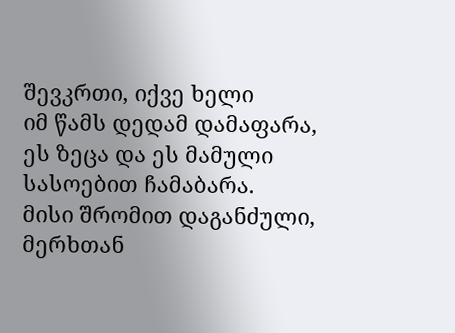შევკრთი, იქვე ხელი
იმ წამს დედამ დამაფარა,
ეს ზეცა და ეს მამული
სასოებით ჩამაბარა.
მისი შრომით დაგანძული,
მერხთან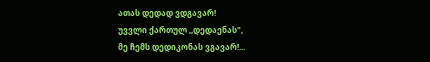ათას დედად ვდგავარ!
უვვლი ქართულ ,,დედაენას",
მე ჩემს დედიკონას ვგავარ!...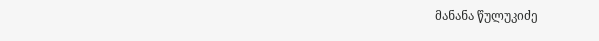მანანა წულუკიძე